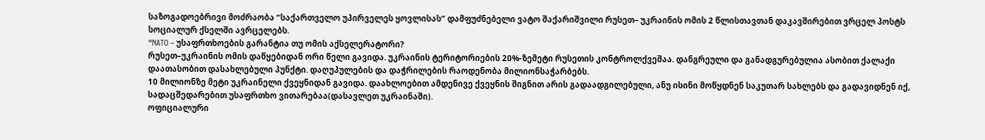საზოგადოებრივი მოძრაობა “საქართველო უპირველეს ყოვლისას” დამფუძნებელი ვატო შაქარიშვილი რუსეთ– უკრაინის ომის 2 წლისთავთან დაკავშირებით ვრცელ პოსტს სოციალურ ქსელში ავრცელებს.
“NATO – უსაფრთხოების გარანტია თუ ომის აქსელერატორი?
რუსეთ–უკრაინის ომის დაწყებიდან ორი წელი გავიდა. უკრაინის ტერიტორიების 20%-ზემეტი რუსეთის კონტროლქვეშაა. დანგრეული და განადგურებულია ასობით ქალაქი დაათასობით დასახლებული პუნქტი. დაღუპულების და დაჭრილების რაოდენობა მილიონსაჭარბებს.
10 მილიონზე მეტი უკრაინელი ქვეყნიდან გავიდა. დაახლოებით ამდენივე ქვეყნის შიგნით არის გადაადგილებული, ანუ ისინი მოწყდნენ საკუთარ სახლებს და გადავიდნენ იქ, სადაცშედარებით უსაფრთხო ვითარებაა(დასავლეთ უკრაინაში).
ოფიციალური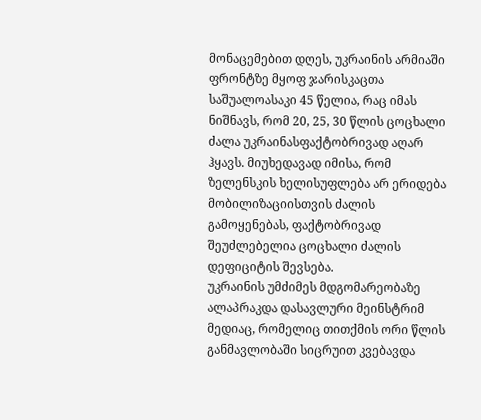მონაცემებით დღეს, უკრაინის არმიაში ფრონტზე მყოფ ჯარისკაცთა საშუალოასაკი 45 წელია, რაც იმას ნიშნავს, რომ 20, 25, 30 წლის ცოცხალი ძალა უკრაინასფაქტობრივად აღარ ჰყავს. მიუხედავად იმისა, რომ ზელენსკის ხელისუფლება არ ერიდება მობილიზაციისთვის ძალის გამოყენებას, ფაქტობრივად შეუძლებელია ცოცხალი ძალის დეფიციტის შევსება.
უკრაინის უმძიმეს მდგომარეობაზე ალაპრაკდა დასავლური მეინსტრიმ მედიაც, რომელიც თითქმის ორი წლის განმავლობაში სიცრუით კვებავდა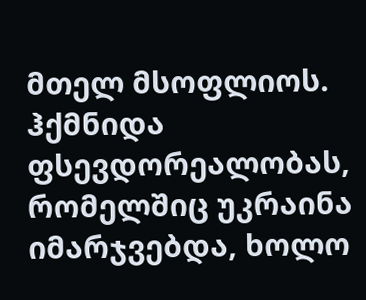მთელ მსოფლიოს. ჰქმნიდა ფსევდორეალობას, რომელშიც უკრაინა იმარჯვებდა, ხოლო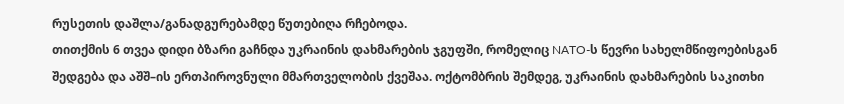რუსეთის დაშლა/განადგურებამდე წუთებიღა რჩებოდა.
თითქმის 6 თვეა დიდი ბზარი გაჩნდა უკრაინის დახმარების ჯგუფში, რომელიც NATO-ს წევრი სახელმწიფოებისგან შედგება და აშშ–ის ერთპიროვნული მმართველობის ქვეშაა. ოქტომბრის შემდეგ, უკრაინის დახმარების საკითხი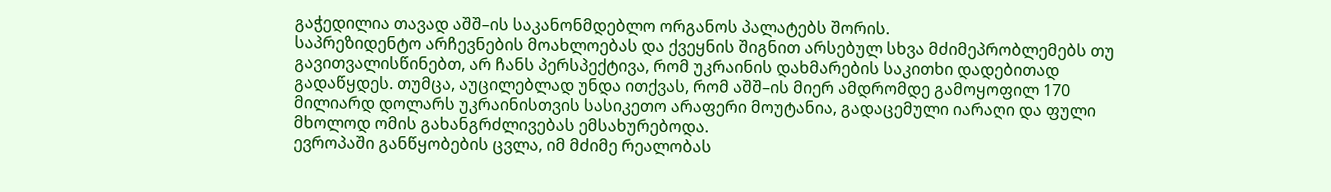გაჭედილია თავად აშშ–ის საკანონმდებლო ორგანოს პალატებს შორის.
საპრეზიდენტო არჩევნების მოახლოებას და ქვეყნის შიგნით არსებულ სხვა მძიმეპრობლემებს თუ გავითვალისწინებთ, არ ჩანს პერსპექტივა, რომ უკრაინის დახმარების საკითხი დადებითად გადაწყდეს. თუმცა, აუცილებლად უნდა ითქვას, რომ აშშ–ის მიერ ამდრომდე გამოყოფილ 170 მილიარდ დოლარს უკრაინისთვის სასიკეთო არაფერი მოუტანია, გადაცემული იარაღი და ფული მხოლოდ ომის გახანგრძლივებას ემსახურებოდა.
ევროპაში განწყობების ცვლა, იმ მძიმე რეალობას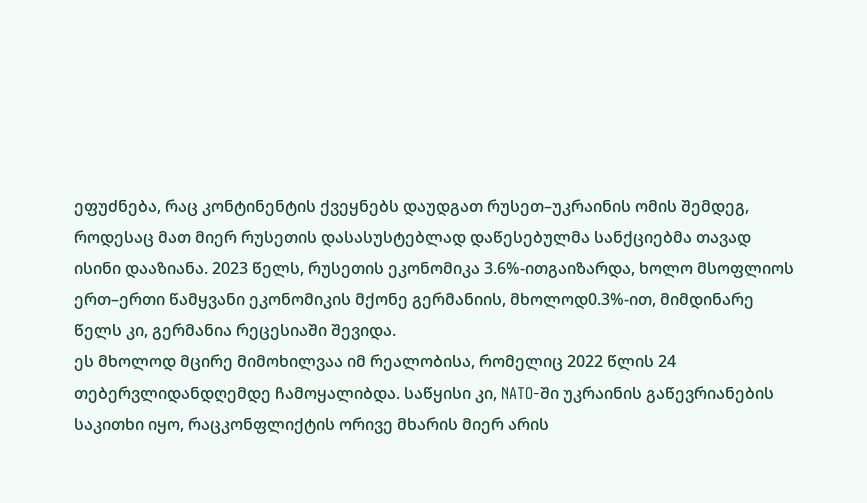ეფუძნება, რაც კონტინენტის ქვეყნებს დაუდგათ რუსეთ–უკრაინის ომის შემდეგ, როდესაც მათ მიერ რუსეთის დასასუსტებლად დაწესებულმა სანქციებმა თავად ისინი დააზიანა. 2023 წელს, რუსეთის ეკონომიკა 3.6%-ითგაიზარდა, ხოლო მსოფლიოს ერთ–ერთი წამყვანი ეკონომიკის მქონე გერმანიის, მხოლოდ0.3%-ით, მიმდინარე წელს კი, გერმანია რეცესიაში შევიდა.
ეს მხოლოდ მცირე მიმოხილვაა იმ რეალობისა, რომელიც 2022 წლის 24 თებერვლიდანდღემდე ჩამოყალიბდა. საწყისი კი, NATO-ში უკრაინის გაწევრიანების საკითხი იყო, რაცკონფლიქტის ორივე მხარის მიერ არის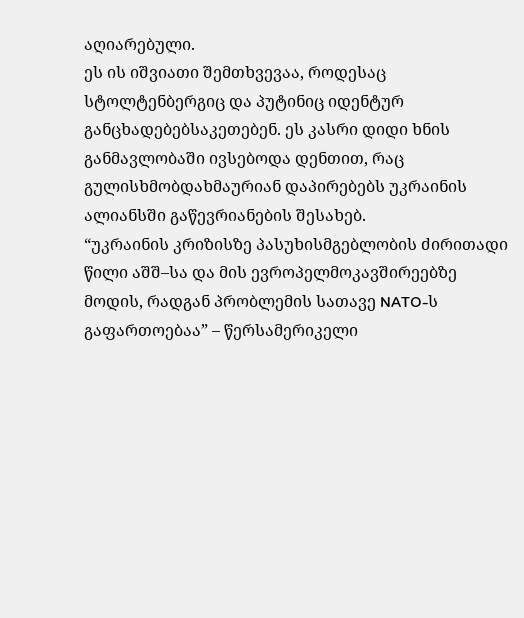აღიარებული.
ეს ის იშვიათი შემთხვევაა, როდესაც სტოლტენბერგიც და პუტინიც იდენტურ განცხადებებსაკეთებენ. ეს კასრი დიდი ხნის განმავლობაში ივსებოდა დენთით, რაც გულისხმობდახმაურიან დაპირებებს უკრაინის ალიანსში გაწევრიანების შესახებ.
“უკრაინის კრიზისზე პასუხისმგებლობის ძირითადი წილი აშშ–სა და მის ევროპელმოკავშირეებზე მოდის, რადგან პრობლემის სათავე NATO-ს გაფართოებაა” – წერსამერიკელი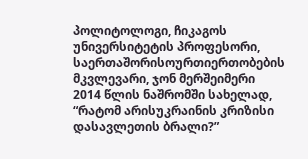პოლიტოლოგი, ჩიკაგოს უნივერსიტეტის პროფესორი, საერთაშორისოურთიერთობების მკვლევარი, ჯონ მერშეიმერი 2014 წლის ნაშრომში სახელად, “რატომ არისუკრაინის კრიზისი დასავლეთის ბრალი?”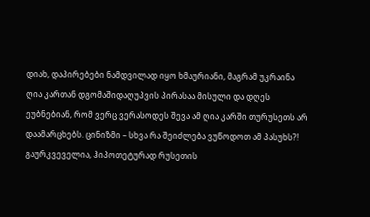დიახ, დაპირებები ნამდვილად იყო ხმაურიანი, მაგრამ უკრაინა ღია კართან დგომაშიდაღუპვის პირასაა მისული და დღეს ეუბნებიან, რომ ვერც ვერასოდეს შევა ამ ღია კარში თურუსეთს არ დაამარცხებს. ცინიზმი – სხვა რა შეიძლება ვუწოდოთ ამ პასუხს?!
გაურკვეველია, ჰიპოთეტურად რუსეთის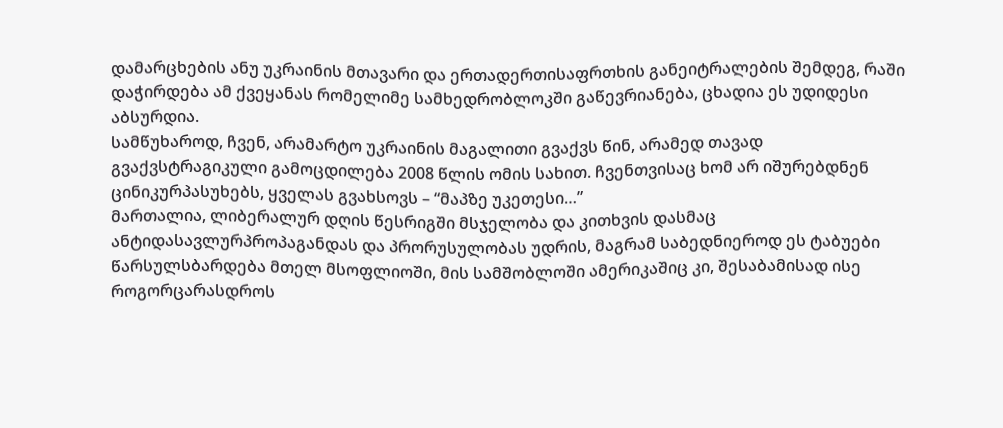დამარცხების ანუ უკრაინის მთავარი და ერთადერთისაფრთხის განეიტრალების შემდეგ, რაში დაჭირდება ამ ქვეყანას რომელიმე სამხედრობლოკში გაწევრიანება, ცხადია ეს უდიდესი აბსურდია.
სამწუხაროდ, ჩვენ, არამარტო უკრაინის მაგალითი გვაქვს წინ, არამედ თავად გვაქვსტრაგიკული გამოცდილება 2008 წლის ომის სახით. ჩვენთვისაც ხომ არ იშურებდნენ ცინიკურპასუხებს, ყველას გვახსოვს – “მაპზე უკეთესი…”
მართალია, ლიბერალურ დღის წესრიგში მსჯელობა და კითხვის დასმაც ანტიდასავლურპროპაგანდას და პრორუსულობას უდრის, მაგრამ საბედნიეროდ ეს ტაბუები წარსულსბარდება მთელ მსოფლიოში, მის სამშობლოში ამერიკაშიც კი, შესაბამისად ისე როგორცარასდროს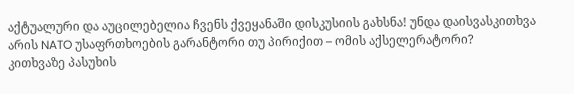აქტუალური და აუცილებელია ჩვენს ქვეყანაში დისკუსიის გახსნა! უნდა დაისვასკითხვა არის NATO უსაფრთხოების გარანტორი თუ პირიქით – ომის აქსელერატორი?
კითხვაზე პასუხის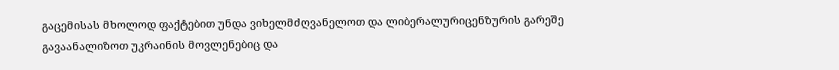გაცემისას მხოლოდ ფაქტებით უნდა ვიხელმძღვანელოთ და ლიბერალურიცენზურის გარეშე გავაანალიზოთ უკრაინის მოვლენებიც და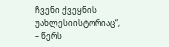ჩვენი ქვეყნის უახლესიისტორიაც“, – წერს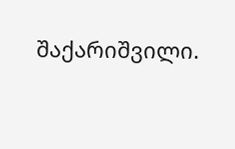შაქარიშვილი.